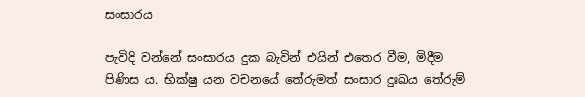සංසාරය

පැවිදි වන්නේ සංසාරය දුක බැවින් එයින් එතෙර වීම, මිදීම පිණිස ය. භික්ෂු යන වචනයේ තේරුමත් සංසාර දුඃඛය තේරුම්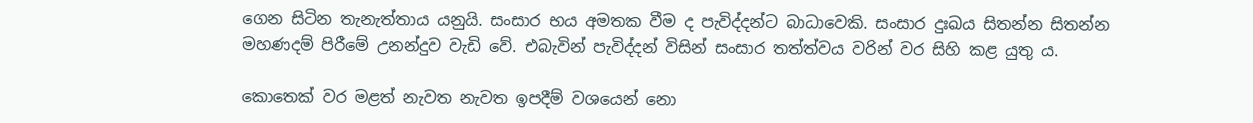ගෙන සිටින තැනැත්තාය යනුයි. සංසාර භය අමතක වීම ද පැවිද්දන්ට බාධාවෙකි. සංසාර දුඃඛය සිතන්න සිතන්න මහණදම් පිරීමේ උනන්දුව වැඩි වේ. එබැවින් පැවිද්දන් විසින් සංසාර තත්ත්වය වරින් වර සිහි කළ යුතු ය.

කොතෙක් වර මළත් නැවත නැවත ඉපදීම් වශයෙන් නො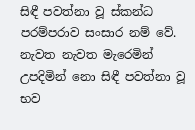සිඳී පවත්නා වූ ස්කන්ධ පරම්පරාව සංසාර නම් වේ. නැවත නැවත මැරෙමින් උපදිමින් නො සිඳී පවත්නා වූ භව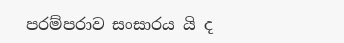පරම්පරාව සංසාරය යි ද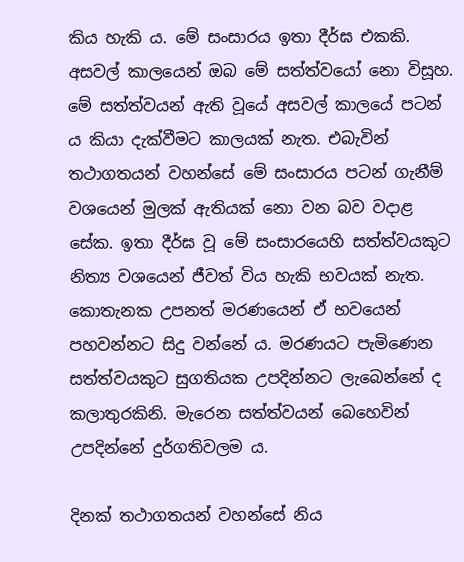කිය හැකි ය. මේ සංසාරය ඉතා දීර්ඝ එකකි. අසවල් කාලයෙන් ඔබ මේ සත්ත්වයෝ නො විසූහ. මේ සත්ත්වයන් ඇති වූයේ අසවල් කාලයේ පටන් ය කියා දැක්වීමට කාලයක් නැත. එබැවින් තථාගතයන් වහන්සේ මේ සංසාරය පටන් ගැනීම් වශයෙන් මුලක් ඇතියක් නො වන බව වදාළ සේක. ඉතා දීර්ඝ වූ මේ සංසාරයෙහි සත්ත්වයකුට නිත්‍ය වශයෙන් ජීවත් විය හැකි භවයක් නැත. කොතැනක උපනත් මරණයෙන් ඒ භවයෙන් පහවන්නට සිදු වන්නේ ය. මරණයට පැමිණෙන සත්ත්වයකුට සුගතියක උපදින්නට ලැබෙන්නේ ද කලාතුරකිනි. මැරෙන සත්ත්වයන් බෙහෙවින් උපදින්නේ දුර්ගතිවලම ය.

දිනක් තථාගතයන් වහන්සේ නිය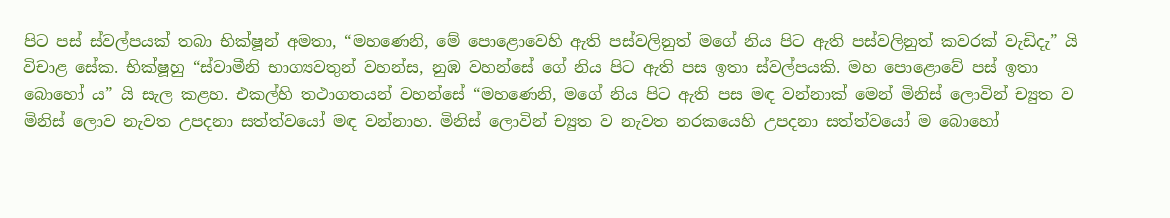පිට පස් ස්වල්පයක් තබා භික්ෂූන් අමතා, “මහණෙනි, මේ පොළොවෙහි ඇති පස්වලිනුත් මගේ නිය පිට ඇති පස්වලිනුත් කවරක් වැඩිදැ” යි විචාළ සේක. භික්ෂූහු “ස්වාමීනි භාග්‍යවතුන් වහන්ස, නුඹ වහන්සේ ගේ නිය පිට ඇති පස ඉතා ස්වල්පයකි. මහ පොළොවේ පස් ඉතා බොහෝ ය” යි සැල කළහ. එකල්හි තථාගතයන් වහන්සේ “මහණෙනි, මගේ නිය පිට ඇති පස මඳ වන්නාක් මෙන් මිනිස් ලොවින් ච්‍යුත ව මිනිස් ලොව නැවත උපදනා සත්ත්වයෝ මඳ වන්නාහ. මිනිස් ලොවින් ච්‍යුත ව නැවත නරකයෙහි උපදනා සත්ත්වයෝ ම බොහෝ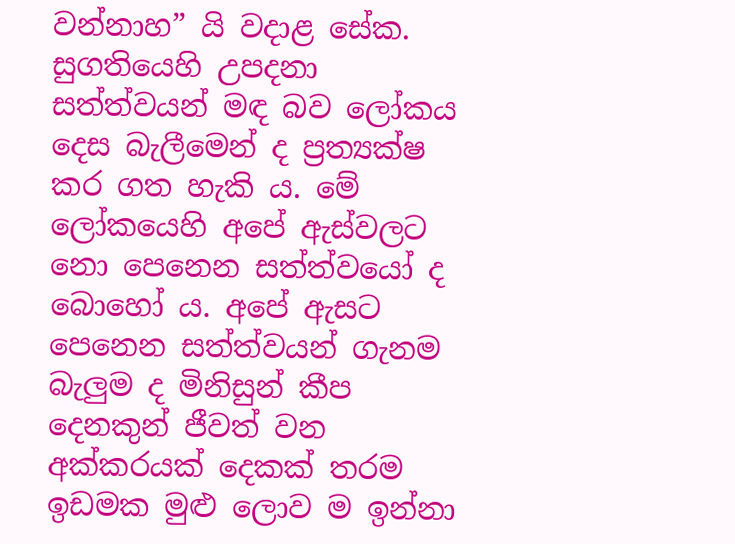වන්නාහ” යි වදාළ සේක. සුගතියෙහි උපදනා සත්ත්වයන් මඳ බව ලෝකය දෙස බැලීමෙන් ද ප්‍ර‍ත්‍යක්ෂ කර ගත හැකි ය. මේ ලෝකයෙහි අපේ ඇස්වලට නො පෙනෙන සත්ත්වයෝ ද බොහෝ ය. අපේ ඇසට පෙනෙන සත්ත්වයන් ගැනම බැලුම ද මිනිසුන් කීප දෙනකුන් ජීවත් වන අක්කරයක් දෙකක් තරම ඉඩමක මුළු ලොව ම ඉන්නා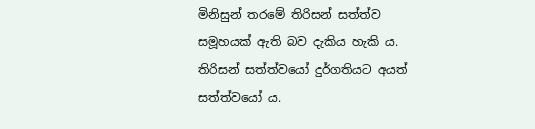මිනිසුන් තරමේ තිරිසන් සත්ත්ව සමූහයක් ඇති බව දැකිය හැකි ය. තිරිසන් සත්ත්වයෝ දුර්ගතියට අයත් සත්ත්වයෝ ය.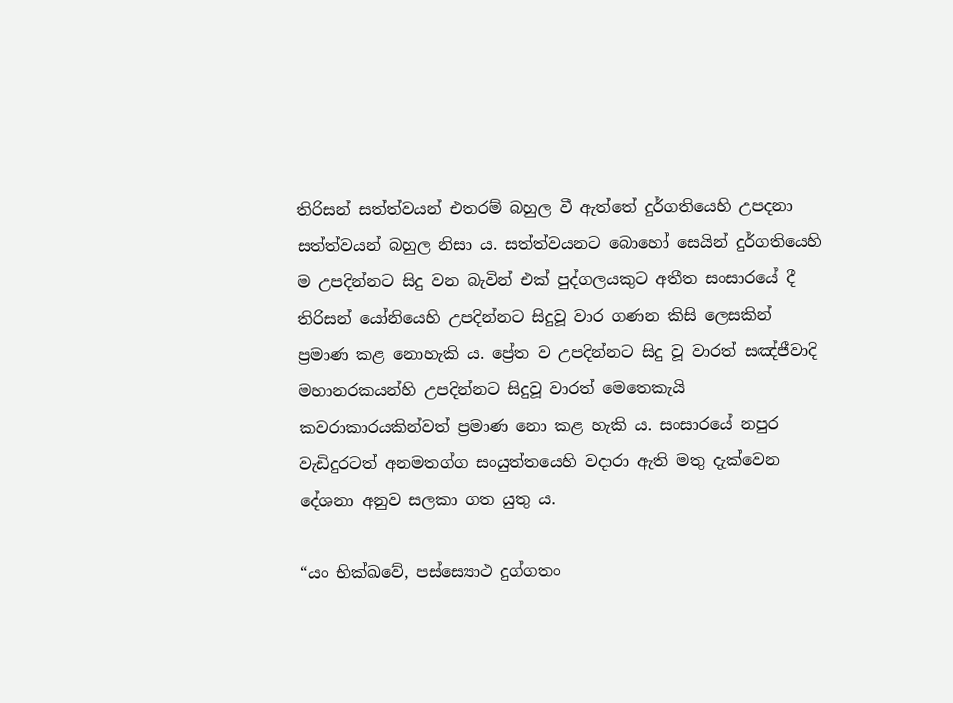තිරිසන් සත්ත්වයන් එතරම් බහුල වී ඇත්තේ දුර්ගතියෙහි උපදනා සත්ත්වයන් බහුල නිසා ය. සත්ත්වයනට බොහෝ සෙයින් දුර්ගතියෙහි ම උපදින්නට සිදු වන බැවින් එක් පුද්ගලයකුට අතීත සංසාරයේ දී තිරිසන් යෝනියෙහි උපදින්නට සිදුවූ වාර ගණන කිසි ලෙසකින් ප්‍ර‍මාණ කළ නොහැකි ය. ප්‍රේත ව උපදින්නට සිදු වූ වාරත් සඤ්ජීවාදි මහානරකයන්හි උපදින්නට සිදුවූ වාරත් මෙතෙකැයි කවරාකාරයකින්වත් ප්‍ර‍මාණ නො කළ හැකි ය. සංසාරයේ නපුර වැඩිදුරටත් අනමතග්ග සංයුත්තයෙහි වදාරා ඇති මතු දැක්වෙන දේශනා අනුව සලකා ගත යුතු ය.

“යං භික්ඛවේ, පස්ස්‍යොථ දුග්ගතං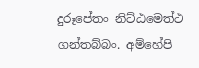දුරූපේතං නිට්ඨමෙත්ථ ගන්තබ්බං. අම්හේපි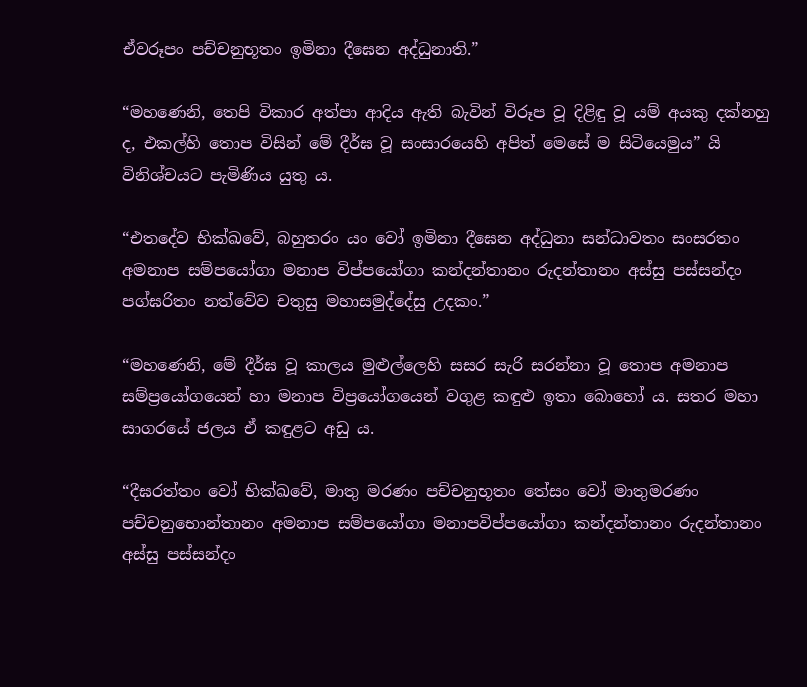ඒවරූපං පච්චනුභූතං ඉමිනා දීඝෙන අද්ධුනාති.”

“මහණෙනි, තෙපි විකාර අත්පා ආදිය ඇති බැවින් විරූප වූ දිළිඳු වූ යම් අයකු දක්නහු ද, එකල්හි තොප විසින් මේ දීර්ඝ වූ සංසාරයෙහි අපිත් මෙසේ ම සිටියෙමුය” යි විනිශ්චයට පැමිණිය යුතු ය.

“එතදේව භික්ඛවේ, බහුතරං යං වෝ ඉමිනා දීඝෙන අද්ධුනා සන්ධාවතං සංසරතං අමනාප සම්පයෝගා මනාප විප්පයෝගා කන්දන්තානං රුදන්තානං අස්සු පස්සන්දං පග්ඝරිතං නත්වේව චතුසු මහාසමුද්දේසු උදකං.”

“මහ‍ණෙනි, මේ දීර්ඝ වූ කාලය මුළුල්ලෙහි සසර සැරි සරන්නා වූ තොප අමනාප සම්ප්‍රයෝගයෙන් හා මනාප විප්‍රයෝගයෙන් වගුළ කඳුළු ඉතා බොහෝ ය. සතර මහා සාගරයේ ජලය ඒ කඳුළට අඩු ය.

“දීඝරත්තං වෝ භික්ඛවේ, මාතු මරණං පච්චනුභූතං තේසං වෝ මාතුමරණං පච්චනුභොන්තානං අමනාප සම්පයෝගා මනාපවිප්පයෝගා කන්දන්තානං රුදන්තානං අස්සු පස්සන්දං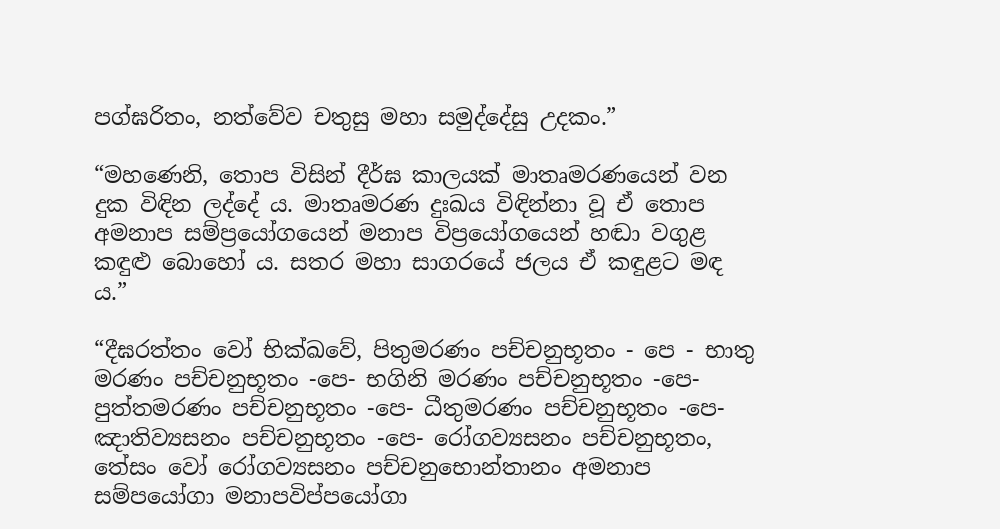පග්ඝරිතං, නත්වේව චතුසු මහා සමුද්දේසු උදකං.”

“මහණෙනි, තොප විසින් දීර්ඝ කාලයක් මාතෘමරණයෙන් වන දුක විඳින ලද්දේ ය. මාතෘමරණ දුඃඛය විඳින්නා වූ ඒ තොප අමනාප සම්ප්‍රයෝගයෙන් මනාප විප්‍රයෝගයෙන් හඬා වගුළ කඳුළු බොහෝ ය. සතර මහා සාගරයේ ජලය ඒ කඳුළට මඳ ය.”

“දීඝරත්තං වෝ භික්ඛවේ, පිතුමරණං පච්චනුභූතං - පෙ - භාතු මරණං පච්චනුභූතං -පෙ- භගිනි මරණං පච්චනුභූතං -පෙ- පුත්තමරණං පච්චනුභූතං -පෙ- ධීතුමරණං පච්චනුභූතං -පෙ- ඤාතිව්‍යසනං පච්චනුභූතං -පෙ- රෝගව්‍යසනං පච්චනුභූතං, තේසං වෝ රෝගව්‍යසනං පච්චනුභොන්තානං අමනාප සම්පයෝගා මනාපවිප්පයෝගා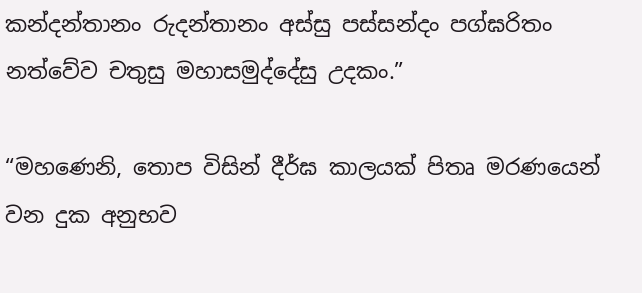කන්දන්තානං රුදන්තානං අස්සු පස්සන්දං පග්ඝරිතං නත්වේව චතුසු මහාසමුද්දේසු උදකං.”

“මහණෙනි, තොප විසින් දීර්ඝ කාලයක් පිතෘ මරණයෙන් වන දුක අනුභව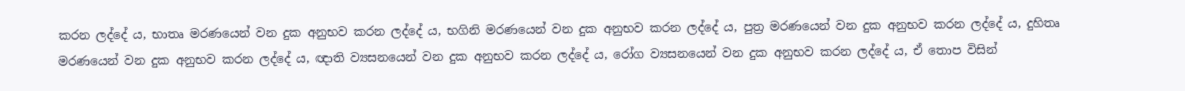කරන ලද්දේ ය, භාතෘ මරණයෙන් වන දුක අනුභව කරන ලද්දේ ය, භගිනි මරණයෙන් වන දුක අනුභව කරන ලද්දේ ය, පුත්‍ර‍ මරණයෙන් වන දුක අනුභව කරන ලද්දේ ය, දුහිතෘ මරණයෙන් වන දුක අනුභව කරන ලද්දේ ය, ඥාති ව්‍යසනයෙන් වන දුක අනුභව කරන ලද්දේ ය, රෝග ව්‍යසනයෙන් වන දුක අනුභව කරන ලද්දේ ය, ඒ තොප විසින්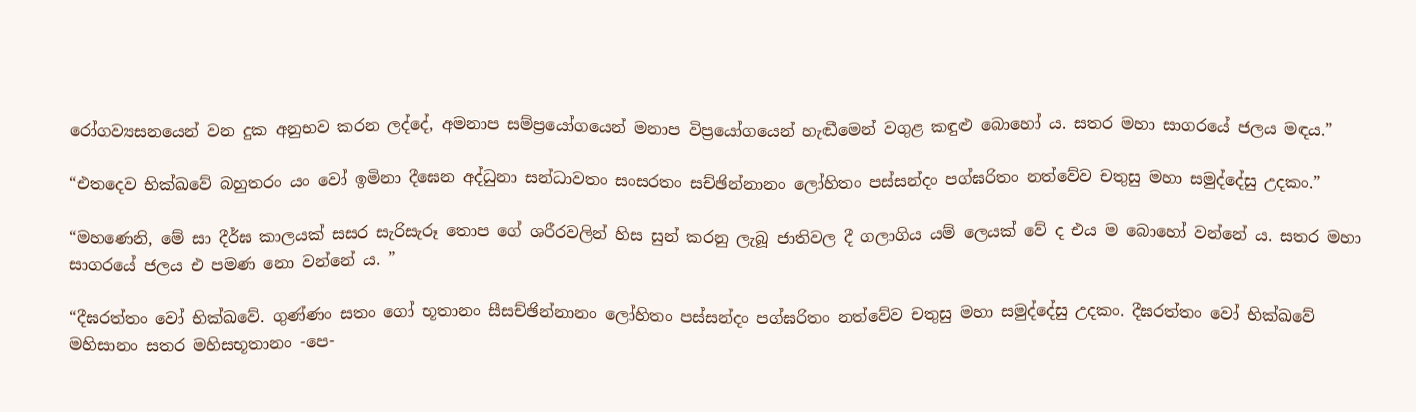රෝගව්‍යසනයෙන් වන දුක අනුභව කරන ලද්දේ, අමනාප සම්ප්‍රයෝගයෙන් මනාප විප්‍රයෝගයෙන් හැඬීමෙන් වගුළ කඳුළු බොහෝ ය. සතර මහා සාගරයේ ජලය මඳය.”

“එතදෙව භික්ඛවේ බහුතරං යං වෝ ඉමිනා දීඝෙන අද්ධුනා සන්ධාවතං සංසරතං සච්ඡින්නානං ලෝහිතං පස්සන්දං පග්ඝරිතං නත්වේව චතුසු මහා සමුද්දේසු උදකං.”

“මහණෙනි, මේ සා දීර්ඝ කාලයක් සසර සැරිසැරූ තොප ගේ ශරීරවලින් හිස සුන් කරනු ලැබූ ජාතිවල දී ගලාගිය යම් ලෙයක් වේ ද එය ම බොහෝ වන්නේ ය. සතර මහා සාගරයේ ජලය එ පමණ නො වන්නේ ය. ”

“දීඝරත්තං වෝ භික්ඛවේ. ගුණ්ණං සතං ගෝ භූතානං සීසච්ඡින්නානං ලෝහිතං පස්සන්දං පග්ඝරිතං නත්වේව චතුසු මහා සමුද්දේසු උදකං. දීඝරත්තං වෝ භික්ඛවේ මහිසානං සතර මහිසභූතානං -පෙ-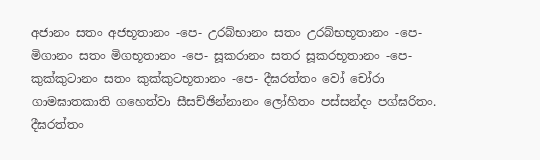අජානං සතං අජභූතානං -පෙ- උරබ්භානං සතං උරබ්භභූතානං -පෙ- මිගානං සතං මිගභූතානං -පෙ- සූකරානං සතර සූකරභූතානං -පෙ- කුක්කුටානං සතං කුක්කුටභූතානං -පෙ- දීඝරත්තං වෝ චෝරා ගාමඝාතකාති ගහෙත්වා සීසච්ඡින්නානං ලෝහිතං පස්සන්දං පග්ඝරිතං. දීඝරත්තං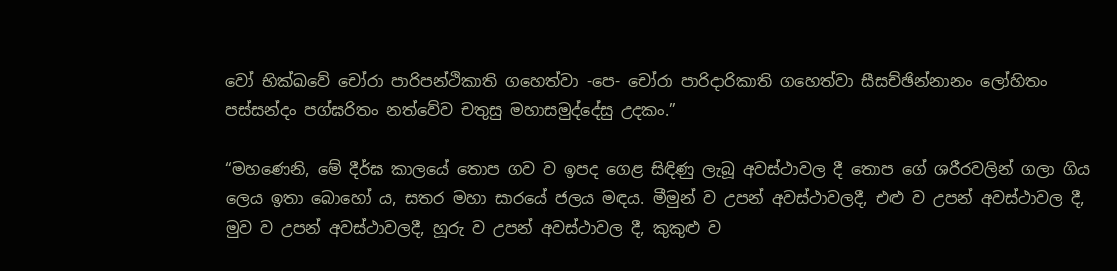වෝ භික්ඛවේ චෝරා පාරිපන්ථිකාති ගහෙත්වා -පෙ- චෝරා පාරිදාරිකාති ගහෙත්වා සීසච්ඡින්නානං ලෝහිතං පස්සන්දං පග්ඝරිතං නත්වේව චතුසු මහාසමුද්දේසු උදකං.”

“මහණෙනි, මේ දීර්ඝ කාලයේ තොප ගව ව ඉපද ගෙළ සිඳිණු ලැබූ අවස්ථාවල දී තොප ගේ ශරීරවලින් ගලා ගිය ලෙය ඉතා බොහෝ ය, සතර මහා සාරයේ ජලය මඳය. මීමුන් ව උපන් අවස්ථාවලදී, එළු ව උපන් අවස්ථාවල දී, මුව ව උපන් අවස්ථාවලදී, හූරු ව උපන් අවස්ථාවල දී, කුකුළු ව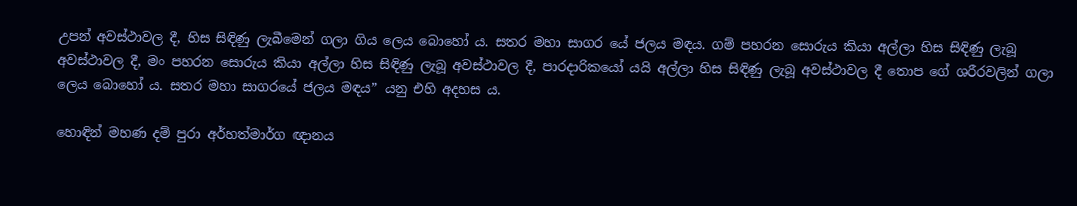උපන් අවස්ථාවල දී, හිස සිඳිණු ලැබීමෙන් ගලා ගිය ලෙය බොහෝ ය. සතර මහා සාගර යේ ජලය මඳය. ගම් පහරන සොරුය කියා අල්ලා හිස සිඳිණු ලැබූ අවස්ථාවල දී, මං පහරන සොරුය කියා අල්ලා හිස සිඳිණු ලැබූ අවස්ථාවල දී, පාරදාරිකයෝ යයි අල්ලා හිස සිඳිණු ලැබූ අවස්ථාවල දී තොප ගේ ශරීරවලින් ගලා ලෙය බොහෝ ය. සතර මහා සාගරයේ ජලය මඳය” යනු එහි අදහස ය.

හොඳින් මහණ දම් පුරා අර්හත්මාර්ග ඥානය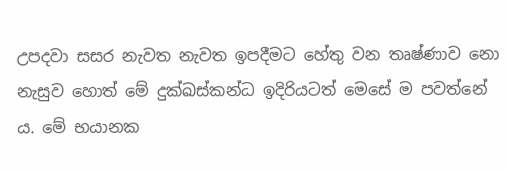උපදවා සසර නැවත නැවත ඉපදීමට හේතු වන තෘෂ්ණාව නො නැසුව හොත් මේ දුක්ඛස්කන්ධ ඉදිරියටත් මෙසේ ම පවත්නේ ය. මේ භයානක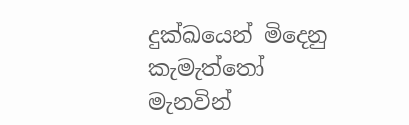දුක්ඛයෙන් මිදෙනු කැමැත්තෝ මැනවින්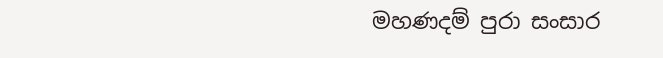මහණදම් පුරා සංසාර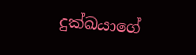දුක්ඛයාගේ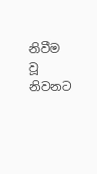නිවීම වූ නිවනට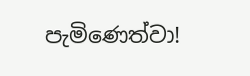පැමිණෙත්වා!